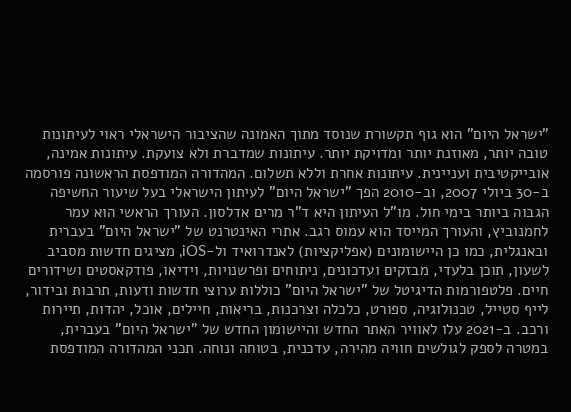"ישראל היום" הוא גוף תקשורת שנוסד מתוך האמונה שהציבור הישראלי ראוי לעיתונות טובה יותר, מאוזנת יותר ומדויקת יותר. עיתונות שמדברת ולא צועקת. עיתונות אמינה, אובייקטיבית ועניינית. עיתונות אחרת וללא תשלום. המהדורה המודפסת הראשונה פורסמה ב-30 ביולי 2007, וב-2010 הפך "ישראל היום" לעיתון הישראלי בעל שיעור החשיפה הגבוה ביותר בימי חול. מו"ל העיתון היא ד"ר מרים אדלסון. העורך הראשי הוא עמר לחמנוביץ, והעורך המייסד הוא עמוס רגב. אתרי האינטרנט של "ישראל היום" בעברית ובאנגלית, כמו כן היישומונים (אפליקציות) לאנדרואיד ול-iOS, מציגים חדשות מסביב לשעון, תוכן בלעדי, מבזקים ועדכונים, ניתוחים ופרשנויות, וידיאו, פודקאסטים ושידורים חיים. פלטפורמות הדיגיטל של "ישראל היום" כוללות ערוצי חדשות ודעות, תרבות ובידור, לייף סטייל, טכנולוגיה, ספורט, כלכלה וצרכנות, בריאות, חיילים, אוכל, יהדות, תיירות ורכב. ב-2021 עלו לאוויר האתר החדש והיישומון החדש של "ישראל היום" בעברית, במטרה לספק לגולשים חוויה מהירה, עדכנית, בטוחה ונוחה. תכני המהדורה המודפסת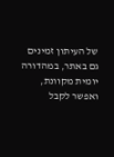של העיתון זמינים גם באתר, במהדורה יומית מקוונת, ואפשר לקבל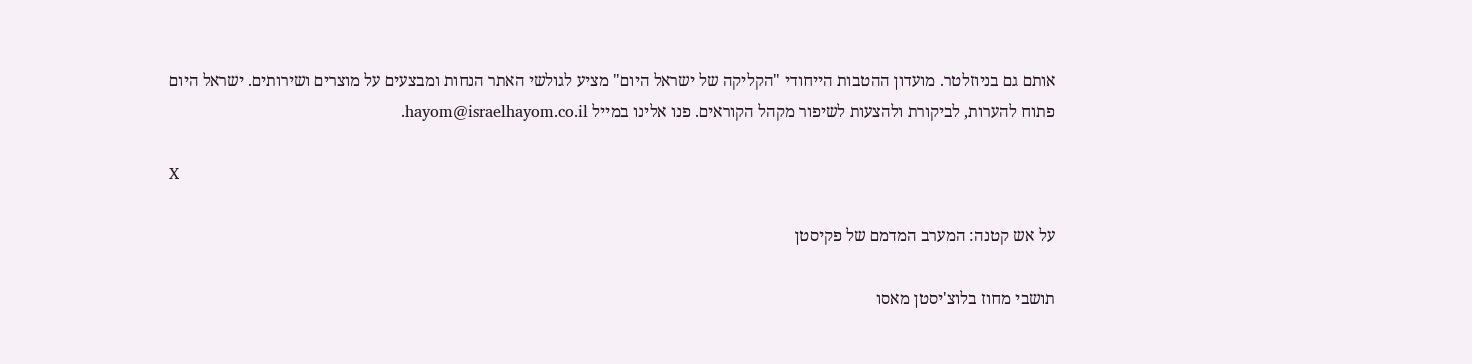אותם גם בניוזלטר. מועדון ההטבות הייחודי "הקליקה של ישראל היום" מציע לגולשי האתר הנחות ומבצעים על מוצרים ושירותים. ישראל היום פתוח להערות, לביקורת ולהצעות לשיפור מקהל הקוראים. פנו אלינו במייל hayom@israelhayom.co.il.

X

על אש קטנה: המערב המדמם של פקיסטן

תושבי מחוז בלוצ'יסטן מאסו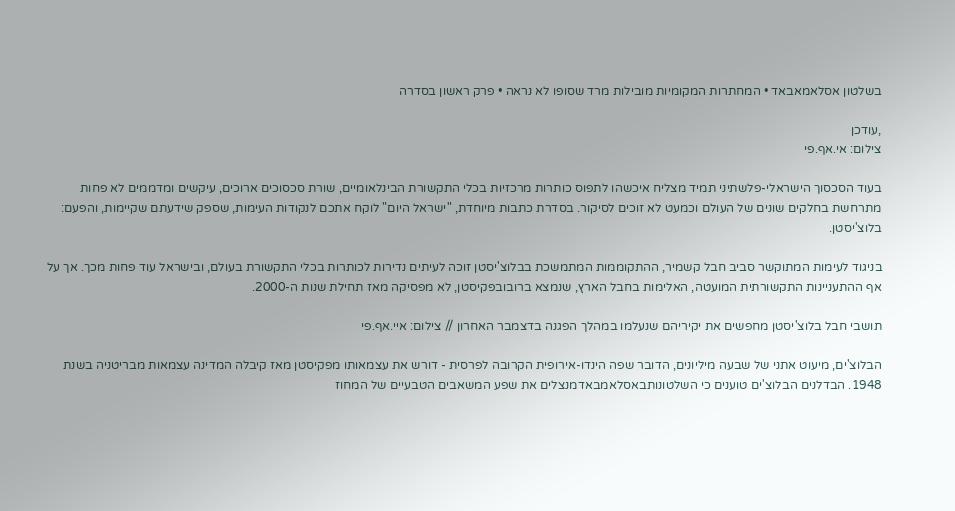בשלטון אסלאמאבאד • המחתרות המקומיות מובילות מרד שסופו לא נראה • פרק ראשון בסדרה

,עודכן
צילום: אי.אף.פי

בעוד הסכסוך הישראלי-פלשתיני תמיד מצליח איכשהו לתפוס כותרות מרכזיות בכלי התקשורת הבינלאומיים, שורת סכסוכים ארוכים, עיקשים ומדממים לא פחות מתרחשת בחלקים שונים של העולם וכמעט לא זוכים לסיקור. בסדרת כתבות מיוחדת, "ישראל היום" לוקח אתכם לנקודות העימות, שספק שידעתם שקיימות, והפעם: בלוצ'יסטן.

בניגוד לעימות המתוקשר סביב חבל קשמיר, ההתקוממות המתמשכת בבלוצ'יסטן זוכה לעיתים נדירות לכותרות בכלי התקשורת בעולם, ובישראל עוד פחות מכך. אך על אף ההתעניינות התקשורתית המועטה, האלימות בחבל הארץ, שנמצא ברובובפקיסטן, לא מפסיקה מאז תחילת שנות ה-2000.

תושבי חבל בלוצ'יסטן מחפשים את יקיריהם שנעלמו במהלך הפגנה בדצמבר האחרון // צילום: איי.אף.פי

הבלוצ'ים, מיעוט אתני של שבעה מיליונים, הדובר שפה הינדו-אירופית הקרובה לפרסית - דורש את עצמאותו מפקיסטן מאז קיבלה המדינה עצמאות מבריטניה בשנת 1948. הבדלנים הבלוצ'ים טוענים כי השלטונותבאסלאמבאדמנצלים את שפע המשאבים הטבעיים של המחוז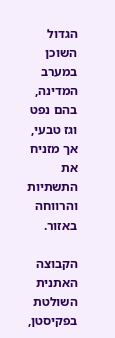הגדול השוכן במערב המדינה, בהם נפט וגז טבעי, אך מזניח את התשתיות והרווחה באזור.

הקבוצה האתנית השולטת בפקיסטן,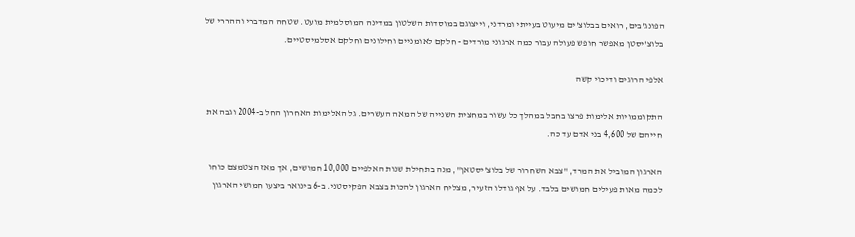הפונג'בים, רואים בבלוצ'ים מיעוט בעייתי ומרדני, וייצוגם במוסדות השלטון במדינה המוסלמית מועט. שטחה המדברי וההררי של בלוצ'יסטן מאפשר חופש פעולה עבור כמה ארגוני מורדים - חלקם לאומניים וחילונים וחלקם אסלמיסטיים.

אלפי הרוגים ודיכוי קשה

התקוממויות אלימות פרצו בחבל במהלך כל עשור במחצית השנייה של המאה העשרים. גל האלימות האחרון החל ב-2004 וגבה את חייהם של 4,600 בני אדם עד כה.

הארגון המוביל את המרד, "צבא השחרור של בלוצ'יסטאן", מנה בתחילת שנות האלפיים 10,000 חמושים, אך מאז הצטמצם כוחו לכמה מאות פעילים חמושים בלבד. על אף גודלו הזעיר, מצליח הארגון להכות בצבא הפקיסטני. ב-6 בינואר ביצעו חמושי הארגון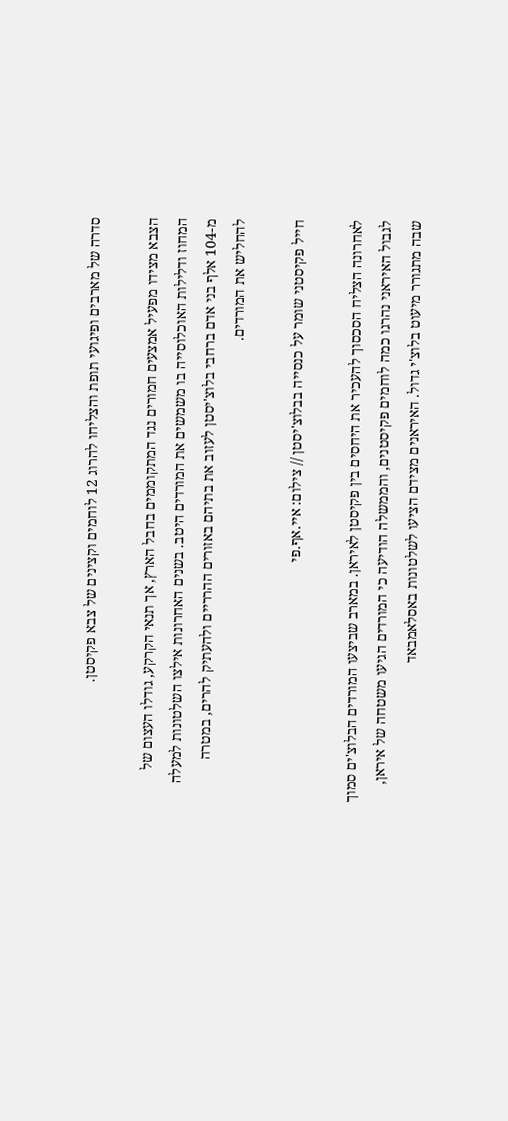סדרה של מארבים ופיגועי תופת והצליחו להרוג 12 לוחמים וקצינים של צבא פקיסטן.

הצבא מצידו מפעיל אמצעים חמורים נגד המתקוממים בחבל הארץ, אך תנאי הקרקע, גודלו העצום של המחוז ודלילות האוכלוסייה בו משמשים את המורדים היטב. בשנים האחרונות אילצו השלטונות למעלה מ-104 אלף בני אדם ברחבי בלוצ'יסטן לעזוב את בתיהם באזורים ההרריים ולהעתיק להרים, במטרה להחליש את המורדים.

חייל פקיסטני שומר על כנסייה בבלוצ'יסטן // צילום: איי.אף.פי

לאחרונה הצליח הסכסוך להעכיר את היחסים בין פקיסטן לאיראן. במארב שביצעו המורדים הבלוצ'ים סמוך לגבול האיראני נהרגו כמה לוחמים פקיסטנים, והממשלה הודיעה כי המורדים הגיעו משטחה של איראן, שבה מתגורר מיעוט בלוצ'י גדול. האיראנים מצידם הציעו לשלטונות באסלאמבאד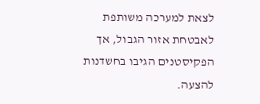לצאת למערכה משותפת לאבטחת אזור הגבול, אך הפקיסטנים הגיבו בחשדנות להצעה.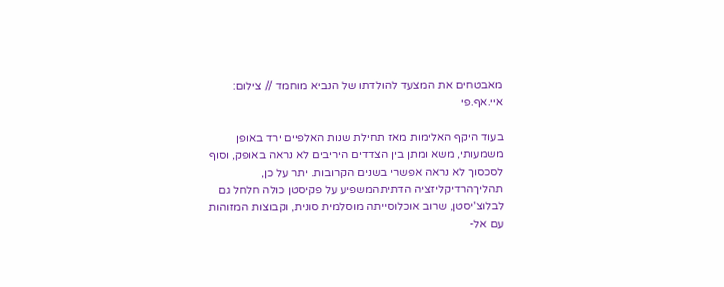מאבטחים את המצעד להולדתו של הנביא מוחמד // צילום: איי.אף.פי

בעוד היקף האלימות מאז תחילת שנות האלפיים ירד באופן משמעותי, משא ומתן בין הצדדים היריבים לא נראה באופק, וסוף לסכסוך לא נראה אפשרי בשנים הקרובות. יתר על כן, תהליךהרדיקליזציה הדתיתהמשפיע על פקיסטן כולה חלחל גם לבלוצ'יסטן, שרוב אוכלוסייתה מוסלמית סונית, וקבוצות המזוהות עם אל-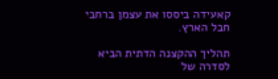קאעידה ביססו את עצמן ברחבי חבל הארץ.

תהליך ההקצנה הדתית הביא לסדרה של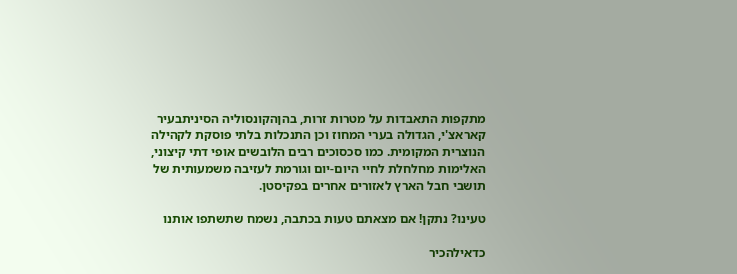מתקפות התאבדות על מטרות זרות, בהןהקונסוליה הסיניתבעיר קאראצ'י, הגדולה בערי המחוז וכן התנכלות בלתי פוסקת לקהילה הנוצרית המקומית. כמו סכסוכים רבים הלובשים אופי דתי קיצוני, האלימות מחלחלת לחיי היום-יום וגורמת לעזיבה משמעותית של תושבי חבל הארץ לאזורים אחרים בפקיסטן.

טעינו? נתקן! אם מצאתם טעות בכתבה, נשמח שתשתפו אותנו

כדאילהכיר